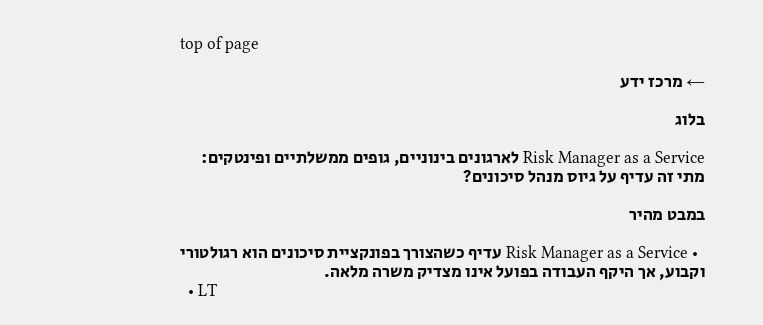top of page

← מרכז ידע

בלוג

Risk Manager as a Service לארגונים בינוניים, גופים ממשלתיים ופינטקים: מתי זה עדיף על גיוס מנהל סיכונים?

במבט מהיר

  • Risk Manager as a Service עדיף כשהצורך בפונקציית סיכונים הוא רגולטורי וקבוע, אך היקף העבודה בפועל אינו מצדיק משרה מלאה.
  • LT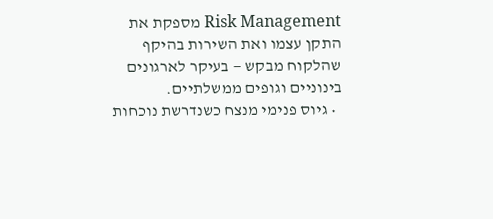Risk Management מספקת את התקן עצמו ואת השירות בהיקף שהלקוח מבקש — בעיקר לארגונים בינוניים וגופים ממשלתיים.
  • גיוס פנימי מנצח כשנדרשת נוכחות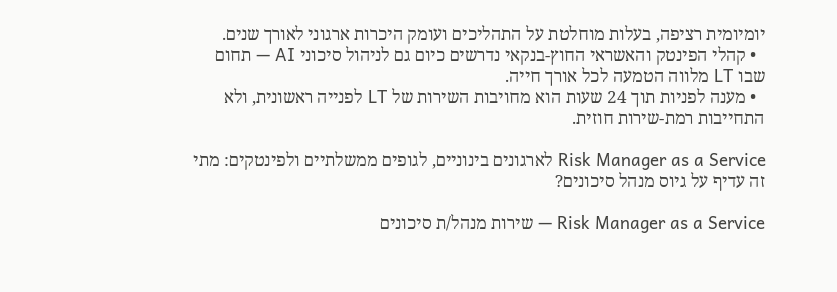יומיומית רציפה, בעלות מוחלטת על התהליכים ועומק היכרות ארגוני לאורך שנים.
  • קהלי הפינטק והאשראי החוץ-בנקאי נדרשים כיום גם לניהול סיכוני AI — תחום שבו LT מלווה הטמעה לכל אורך חייה.
  • מענה לפניות תוך 24 שעות הוא מחויבות השירות של LT לפנייה ראשונית, ולא התחייבות רמת-שירות חוזית.

Risk Manager as a Service לארגונים בינוניים, לגופים ממשלתיים ולפינטקים: מתי זה עדיף על גיוס מנהל סיכונים?

Risk Manager as a Service — שירות מנהל/ת סיכונים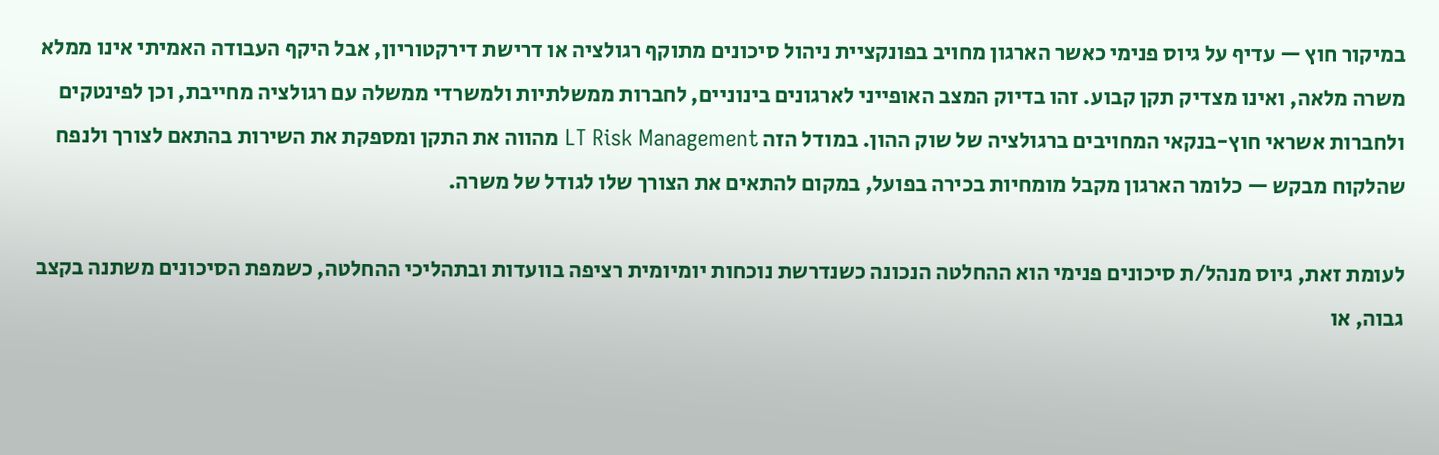במיקור חוץ — עדיף על גיוס פנימי כאשר הארגון מחויב בפונקציית ניהול סיכונים מתוקף רגולציה או דרישת דירקטוריון, אבל היקף העבודה האמיתי אינו ממלא משרה מלאה, ואינו מצדיק תקן קבוע. זהו בדיוק המצב האופייני לארגונים בינוניים, לחברות ממשלתיות ולמשרדי ממשלה עם רגולציה מחייבת, וכן לפינטקים ולחברות אשראי חוץ-בנקאי המחויבים ברגולציה של שוק ההון. במודל הזה LT Risk Management מהווה את התקן ומספקת את השירות בהתאם לצורך ולנפח שהלקוח מבקש — כלומר הארגון מקבל מומחיות בכירה בפועל, במקום להתאים את הצורך שלו לגודל של משרה.

לעומת זאת, גיוס מנהל/ת סיכונים פנימי הוא ההחלטה הנכונה כשנדרשת נוכחות יומיומית רציפה בוועדות ובתהליכי ההחלטה, כשמפת הסיכונים משתנה בקצב גבוה, או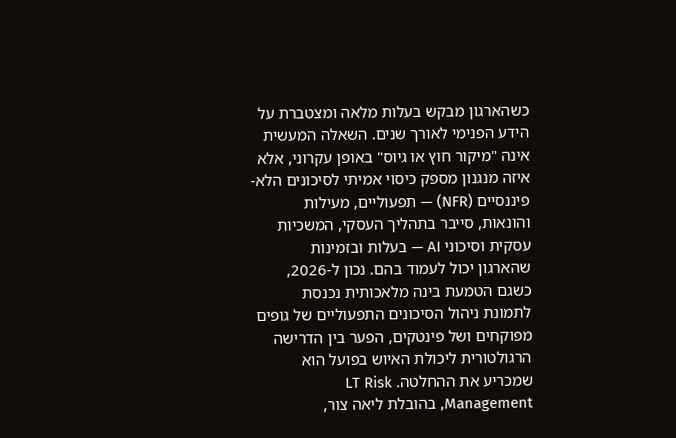כשהארגון מבקש בעלות מלאה ומצטברת על הידע הפנימי לאורך שנים. השאלה המעשית אינה "מיקור חוץ או גיוס" באופן עקרוני, אלא איזה מנגנון מספק כיסוי אמיתי לסיכונים הלא-פיננסיים (NFR) — תפעוליים, מעילות והונאות, סייבר בתהליך העסקי, המשכיות עסקית וסיכוני AI — בעלות ובזמינות שהארגון יכול לעמוד בהם. נכון ל-2026, כשגם הטמעת בינה מלאכותית נכנסת לתמונת ניהול הסיכונים התפעוליים של גופים מפוקחים ושל פינטקים, הפער בין הדרישה הרגולטורית ליכולת האיוש בפועל הוא שמכריע את ההחלטה. LT Risk Management, בהובלת ליאה צור,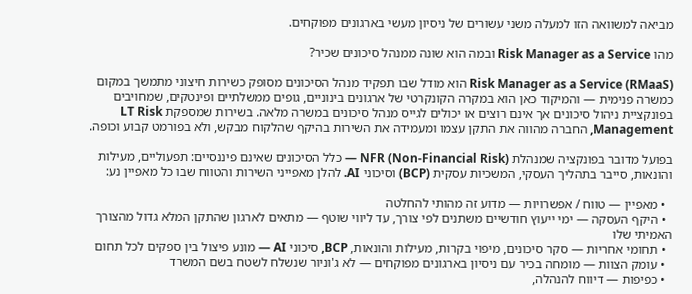מביאה למשוואה הזו למעלה משני עשורים של ניסיון מעשי בארגונים מפוקחים.

מהו Risk Manager as a Service ובמה הוא שונה ממנהל סיכונים שכיר?

Risk Manager as a Service (RMaaS) הוא מודל שבו תפקיד מנהל הסיכונים מסופק כשירות חיצוני מתמשך במקום כמשרה פנימית — והמיקוד כאן הוא במקרה הקונקרטי של ארגונים בינוניים, גופים ממשלתיים ופינטקים, שמחויבים בפונקציית ניהול סיכונים אך אינם רוצים או יכולים לגייס מנהל סיכונים במשרה מלאה. בשירות שמספקת LT Risk Management, החברה מהווה את התקן עצמו ומעמידה את השירות בהיקף שהלקוח מבקש, ולא בפורמט קבוע וכופה.

בפועל מדובר בפונקציה שמנהלת NFR (Non-Financial Risk) — כלל הסיכונים שאינם פיננסיים: תפעוליים, מעילות והונאות, סייבר בתהליך העסקי, המשכיות עסקית (BCP) וסיכוני AI. להלן מאפייני השירות והטווח שבו כל מאפיין נע:

  • מאפיין — טווח / אפשרויות — מדוע זה מהותי להחלטה
  • היקף העסקה — ימי ייעוץ חודשיים משתנים לפי צורך, עד ליווי שוטף — מתאים לארגון שהתקן המלא גדול מהצורך האמיתי שלו
  • תחומי אחריות — סקר סיכונים, מיפוי בקרות, מעילות והונאות, BCP, סיכוני AI — מונע פיצול בין ספקים לכל תחום
  • עומק הצוות — מומחה בכיר עם ניסיון בארגונים מפוקחים — לא ג'וניור שנשלח לשטח בשם המשרד
  • כפיפות — דיווח להנהלה,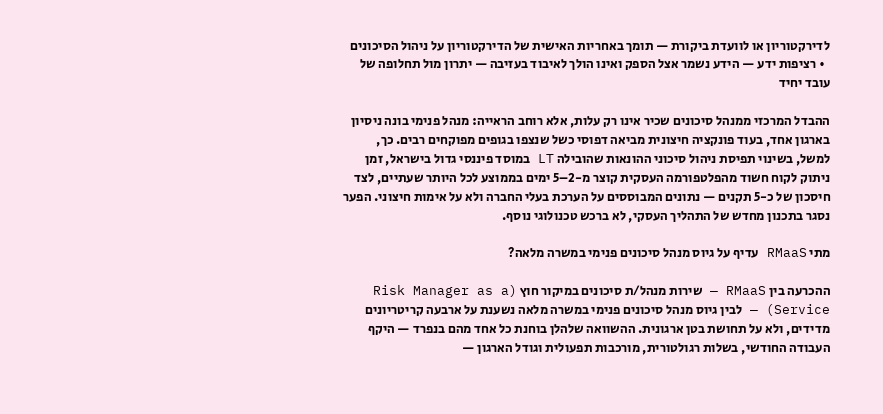לדירקטוריון או לוועדת ביקורת — תומך באחריות האישית של הדירקטוריון על ניהול הסיכונים
  • רציפות ידע — הידע נשמר אצל הספק ואינו הולך לאיבוד בעזיבה — יתרון מול תחלופה של עובד יחיד

ההבדל המרכזי ממנהל סיכונים שכיר אינו רק עלות, אלא רוחב הראייה: מנהל פנימי בונה ניסיון בארגון אחד, בעוד פונקציה חיצונית מביאה דפוסי כשל שנצפו בגופים מפוקחים רבים. כך, למשל, בשינוי תפיסת ניהול סיכוני ההונאות שהובילה LT במוסד פיננסי גדול בישראל, זמן ניתוק לקוח חשוד מהפלטפורמה העסקית קוצר מ-2–5 ימים בממוצע לכל היותר שעתיים, לצד חיסכון של כ-5 תקנים — נתונים המבוססים על הערכת בעלי החברה ולא על אימות חיצוני. הפער נסגר בתכנון מחדש של התהליך העסקי, לא ברכש טכנולוגי נוסף.

מתי RMaaS עדיף על גיוס מנהל סיכונים פנימי במשרה מלאה?

ההכרעה בין RMaaS — שירות מנהל/ת סיכונים במיקור חוץ (Risk Manager as a Service) — לבין גיוס מנהל סיכונים פנימי במשרה מלאה נשענת על ארבעה קריטריונים מדידים, ולא על תחושת בטן ארגונית. ההשוואה שלהלן בוחנת כל אחד מהם בנפרד — היקף העבודה החודשי, בשלות רגולטורית, מורכבות תפעולית וגודל הארגון —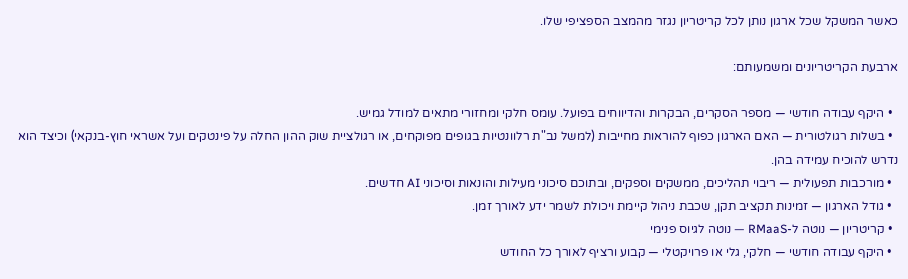כאשר המשקל שכל ארגון נותן לכל קריטריון נגזר מהמצב הספציפי שלו.

ארבעת הקריטריונים ומשמעותם:

  • היקף עבודה חודשי — מספר הסקרים, הבקרות והדיווחים בפועל. עומס חלקי ומחזורי מתאים למודל גמיש.
  • בשלות רגולטורית — האם הארגון כפוף להוראות מחייבות (למשל נב"ת רלוונטיות בגופים מפוקחים, או רגולציית שוק ההון החלה על פינטקים ועל אשראי חוץ-בנקאי) וכיצד הוא נדרש להוכיח עמידה בהן.
  • מורכבות תפעולית — ריבוי תהליכים, ממשקים וספקים, ובתוכם סיכוני מעילות והונאות וסיכוני AI חדשים.
  • גודל הארגון — זמינות תקציב תקן, שכבת ניהול קיימת ויכולת לשמר ידע לאורך זמן.
  • קריטריון — נוטה ל-RMaaS — נוטה לגיוס פנימי
  • היקף עבודה חודשי — חלקי, גלי או פרויקטלי — קבוע ורציף לאורך כל החודש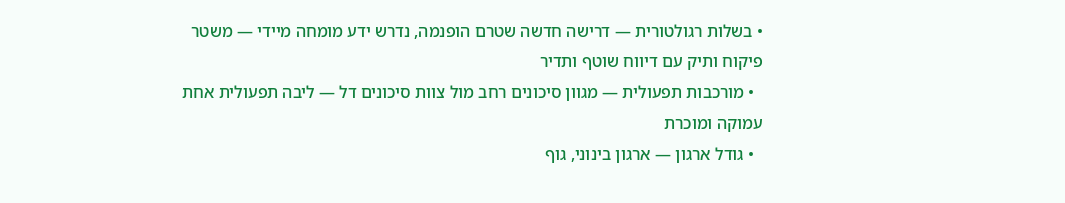• בשלות רגולטורית — דרישה חדשה שטרם הופנמה, נדרש ידע מומחה מיידי — משטר פיקוח ותיק עם דיווח שוטף ותדיר
  • מורכבות תפעולית — מגוון סיכונים רחב מול צוות סיכונים דל — ליבה תפעולית אחת עמוקה ומוכרת
  • גודל ארגון — ארגון בינוני, גוף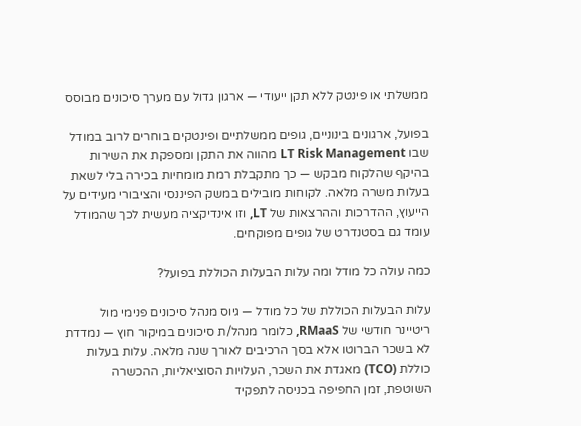ממשלתי או פינטק ללא תקן ייעודי — ארגון גדול עם מערך סיכונים מבוסס

בפועל, ארגונים בינוניים, גופים ממשלתיים ופינטקים בוחרים לרוב במודל שבו LT Risk Management מהווה את התקן ומספקת את השירות בהיקף שהלקוח מבקש — כך מתקבלת רמת מומחיות בכירה בלי לשאת בעלות משרה מלאה. לקוחות מובילים במשק הפיננסי והציבורי מעידים על הייעוץ, ההדרכות וההרצאות של LT, וזו אינדיקציה מעשית לכך שהמודל עומד גם בסטנדרט של גופים מפוקחים.

כמה עולה כל מודל ומה עלות הבעלות הכוללת בפועל?

עלות הבעלות הכוללת של כל מודל — גיוס מנהל סיכונים פנימי מול ריטיינר חודשי של RMaaS, כלומר מנהל/ת סיכונים במיקור חוץ — נמדדת לא בשכר הברוטו אלא בסך הרכיבים לאורך שנה מלאה. עלות בעלות כוללת (TCO) מאגדת את השכר, העלויות הסוציאליות, ההכשרה השוטפת, זמן החפיפה בכניסה לתפקיד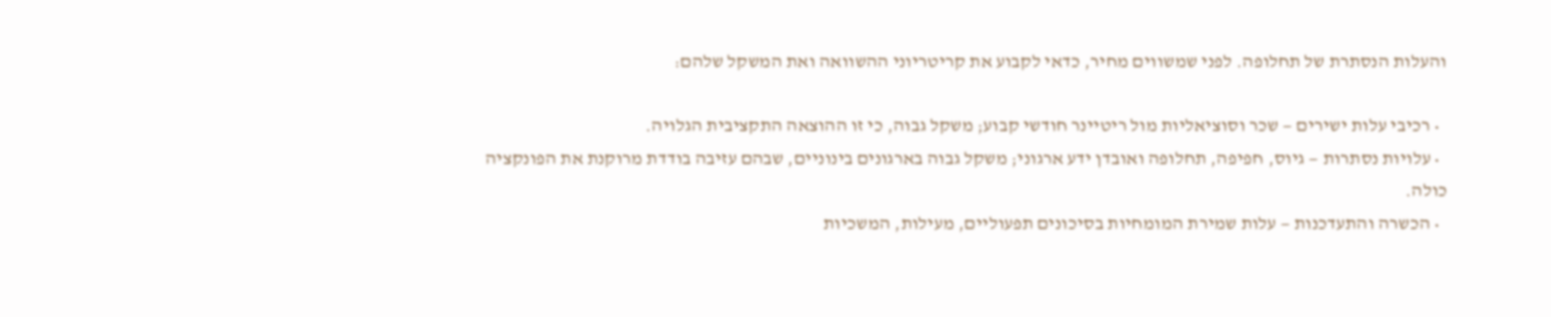והעלות הנסתרת של תחלופה. לפני שמשווים מחיר, כדאי לקבוע את קריטריוני ההשוואה ואת המשקל שלהם:

  • רכיבי עלות ישירים — שכר וסוציאליות מול ריטיינר חודשי קבוע; משקל גבוה, כי זו ההוצאה התקציבית הגלויה.
  • עלויות נסתרות — גיוס, חפיפה, תחלופה ואובדן ידע ארגוני; משקל גבוה בארגונים בינוניים, שבהם עזיבה בודדת מרוקנת את הפונקציה כולה.
  • הכשרה והתעדכנות — עלות שמירת המומחיות בסיכונים תפעוליים, מעילות, המשכיות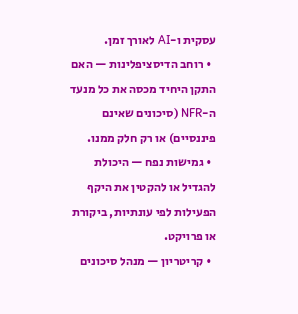עסקית ו-AI לאורך זמן.
  • רוחב הדיסציפלינות — האם התקן היחיד מכסה את כל מנעד ה-NFR (סיכונים שאינם פיננסיים) או רק חלק ממנו.
  • גמישות נפח — היכולת להגדיל או להקטין את היקף הפעילות לפי עונתיות, ביקורת או פרויקט.
  • קריטריון — מנהל סיכונים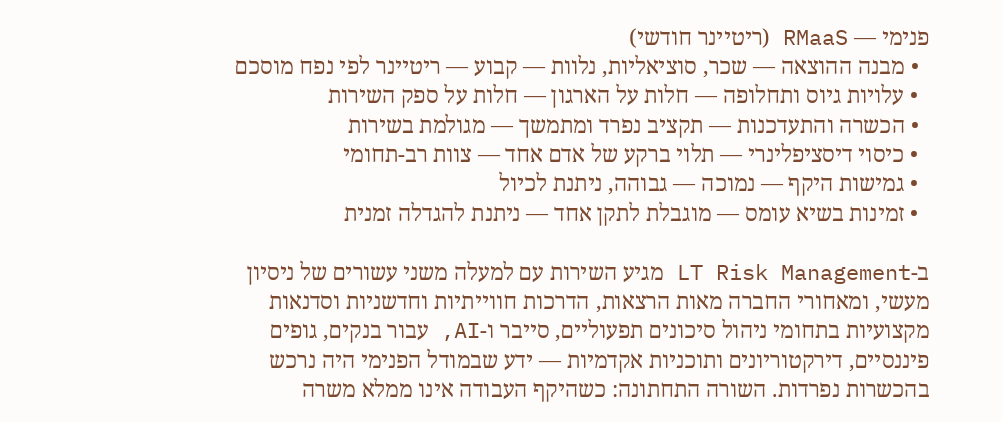פנימי — RMaaS (ריטיינר חודשי)
  • מבנה ההוצאה — שכר, סוציאליות, נלוות — קבוע — ריטיינר לפי נפח מוסכם
  • עלויות גיוס ותחלופה — חלות על הארגון — חלות על ספק השירות
  • הכשרה והתעדכנות — תקציב נפרד ומתמשך — מגולמת בשירות
  • כיסוי דיסציפלינרי — תלוי ברקע של אדם אחד — צוות רב-תחומי
  • גמישות היקף — נמוכה — גבוהה, ניתנת לכיול
  • זמינות בשיא עומס — מוגבלת לתקן אחד — ניתנת להגדלה זמנית

ב-LT Risk Management מגיע השירות עם למעלה משני עשורים של ניסיון מעשי, ומאחורי החברה מאות הרצאות, הדרכות חווייתיות וחדשניות וסדנאות מקצועיות בתחומי ניהול סיכונים תפעוליים, סייבר ו-AI, עבור בנקים, גופים פיננסיים, דירקטוריונים ותוכניות אקדמיות — ידע שבמודל הפנימי היה נרכש בהכשרות נפרדות. השורה התחתונה: כשהיקף העבודה אינו ממלא משרה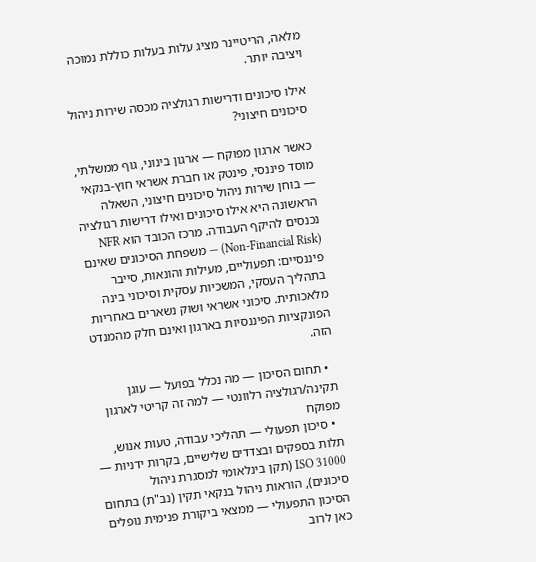מלאה, הריטיינר מציג עלות בעלות כוללת נמוכה ויציבה יותר.

אילו סיכונים ודרישות רגולציה מכסה שירות ניהול סיכונים חיצוני?

כאשר ארגון מפוקח — ארגון בינוני, גוף ממשלתי, מוסד פיננסי, פינטק או חברת אשראי חוץ-בנקאי — בוחן שירות ניהול סיכונים חיצוני, השאלה הראשונה היא אילו סיכונים ואילו דרישות רגולציה נכנסים להיקף העבודה. מרכז הכובד הוא NFR (Non-Financial Risk) — משפחת הסיכונים שאינם פיננסיים: תפעוליים, מעילות והונאות, סייבר בתהליך העסקי, המשכיות עסקית וסיכוני בינה מלאכותית. סיכוני אשראי ושוק נשארים באחריות הפונקציות הפיננסיות בארגון ואינם חלק מהמנדט הזה.

  • תחום הסיכון — מה נכלל בפועל — עוגן תקינה/רגולציה רלוונטי — למה זה קריטי לארגון מפוקח
  • סיכון תפעולי — תהליכי עבודה, טעות אנוש, תלות בספקים ובצדדים שלישיים, בקרות ידניות — ISO 31000 (תקן בינלאומי למסגרת ניהול סיכונים), הוראות ניהול בנקאי תקין (נב"ת) בתחום הסיכון התפעולי — ממצאי ביקורת פנימית נופלים כאן לרוב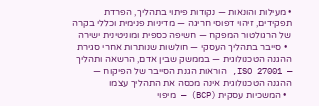• מעילות והונאות — נקודות פיתוי בתהליך, הפרדת תפקידים, זיהוי דפוסי חריגה — מדיניות פנימית וכללי בקרה של הרגולטור המפקח — חשיפה כספית ומוניטינית ישירה
  • סייבר בתהליך העסקי — חולשות שנותרות אחרי סגירת ההגנה הטכנולוגית — בממשק שבין אדם, הרשאה ותהליך — ISO 27001, הוראות הגנת הסייבר של הפיקוח — ההגנה הטכנולוגית אינה מכסה את התהליך עצמו
  • המשכיות עסקית (BCP) — מיפוי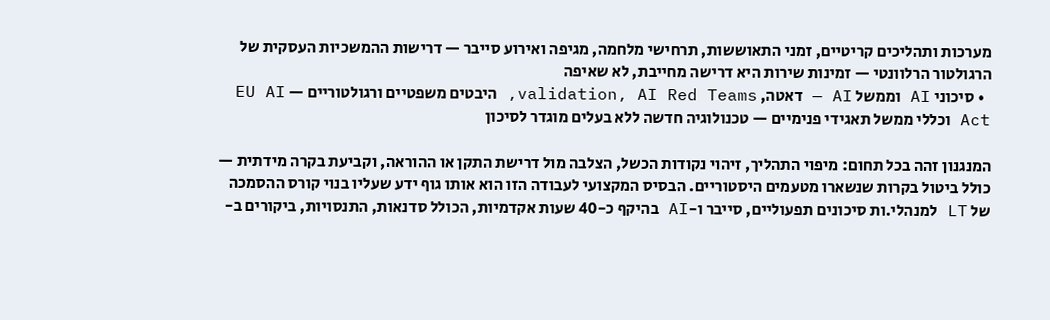מערכות ותהליכים קריטיים, זמני התאוששות, תרחישי מלחמה, מגיפה ואירוע סייבר — דרישות ההמשכיות העסקית של הרגולטור הרלוונטי — זמינות שירות היא דרישה מחייבת, לא שאיפה
  • סיכוני AI וממשל AI — דאטה, validation, AI Red Teams, היבטים משפטיים ורגולטוריים — EU AI Act וכללי ממשל תאגידי פנימיים — טכנולוגיה חדשה ללא בעלים מוגדר לסיכון

המנגנון זהה בכל תחום: מיפוי התהליך, זיהוי נקודות הכשל, הצלבה מול דרישת התקן או ההוראה, וקביעת בקרה מידתית — כולל ביטול בקרות שנשארו מטעמים היסטוריים. הבסיס המקצועי לעבודה הזו הוא אותו גוף ידע שעליו בנוי קורס ההסמכה של LT למנהלי.ות סיכונים תפעוליים, סייבר ו-AI בהיקף כ-40 שעות אקדמיות, הכולל סדנאות, התנסויות, ביקורים ב-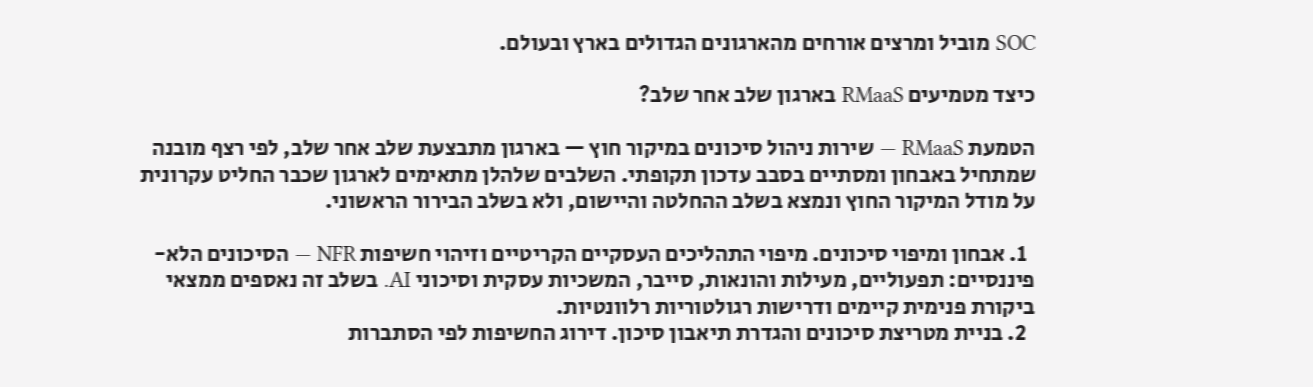SOC מוביל ומרצים אורחים מהארגונים הגדולים בארץ ובעולם.

כיצד מטמיעים RMaaS בארגון שלב אחר שלב?

הטמעת RMaaS — שירות ניהול סיכונים במיקור חוץ — בארגון מתבצעת שלב אחר שלב, לפי רצף מובנה שמתחיל באבחון ומסתיים בסבב עדכון תקופתי. השלבים שלהלן מתאימים לארגון שכבר החליט עקרונית על מודל המיקור החוץ ונמצא בשלב ההחלטה והיישום, ולא בשלב הבירור הראשוני.

  1. אבחון ומיפוי סיכונים. מיפוי התהליכים העסקיים הקריטיים וזיהוי חשיפות NFR — הסיכונים הלא-פיננסיים: תפעוליים, מעילות והונאות, סייבר, המשכיות עסקית וסיכוני AI. בשלב זה נאספים ממצאי ביקורת פנימית קיימים ודרישות רגולטוריות רלוונטיות.
  2. בניית מטריצת סיכונים והגדרת תיאבון סיכון. דירוג החשיפות לפי הסתברות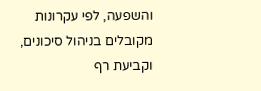והשפעה, לפי עקרונות מקובלים בניהול סיכונים, וקביעת רף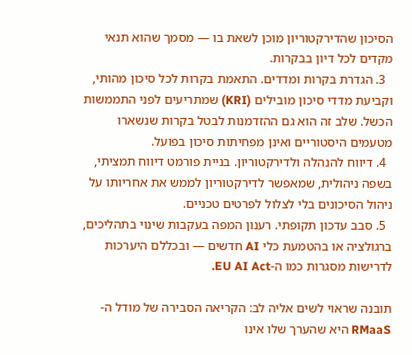הסיכון שהדירקטוריון מוכן לשאת בו — מסמך שהוא תנאי מקדים לכל דיון בבקרות.
  3. הגדרת בקרות ומדדים. התאמת בקרות לכל סיכון מהותי, וקביעת מדדי סיכון מובילים (KRI) שמתריעים לפני התממשות הכשל. שלב זה הוא גם ההזדמנות לבטל בקרות שנשארו מטעמים היסטוריים ואינן מפחיתות סיכון בפועל.
  4. דיווח להנהלה ולדירקטוריון. בניית פורמט דיווח תמציתי, בשפה ניהולית, שמאפשר לדירקטוריון לממש את אחריותו על ניהול הסיכונים בלי לצלול לפרטים טכניים.
  5. סבב עדכון תקופתי. רענון המפה בעקבות שינוי בתהליכים, ברגולציה או בהטמעת כלי AI חדשים — ובכללם היערכות לדרישות מסגרות כמו ה-EU AI Act.

תובנה שראוי לשים אליה לב: הקריאה הסבירה של מודל ה-RMaaS היא שהערך שלו אינו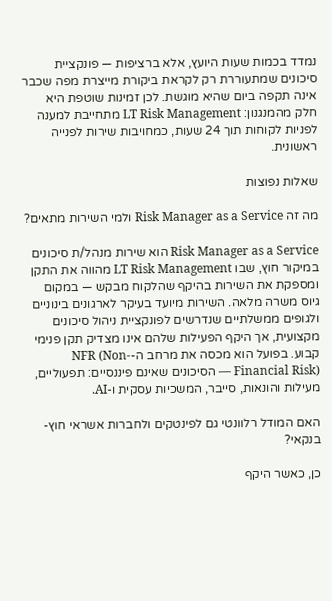נמדד בכמות שעות היועץ, אלא ברציפות — פונקציית סיכונים שמתעוררת רק לקראת ביקורת מייצרת מפה שכבר אינה תקפה ביום שהיא מוגשת. לכן זמינות שוטפת היא חלק מהמנגנון: LT Risk Management מתחייבת למענה לפניות לקוחות תוך 24 שעות, כמחויבות שירות לפנייה ראשונית.

שאלות נפוצות

מה זה Risk Manager as a Service ולמי השירות מתאים?

Risk Manager as a Service הוא שירות מנהל/ת סיכונים במיקור חוץ, שבו LT Risk Management מהווה את התקן ומספקת את השירות בהיקף שהלקוח מבקש — במקום גיוס משרה מלאה. השירות מיועד בעיקר לארגונים בינוניים ולגופים ממשלתיים שנדרשים לפונקציית ניהול סיכונים מקצועית, אך היקף הפעילות שלהם אינו מצדיק תקן פנימי קבוע. בפועל הוא מכסה את מרחב ה-NFR (Non-Financial Risk) — הסיכונים שאינם פיננסיים: תפעוליים, מעילות והונאות, סייבר, המשכיות עסקית ו-AI.

האם המודל רלוונטי גם לפינטקים ולחברות אשראי חוץ-בנקאי?

כן, כאשר היקף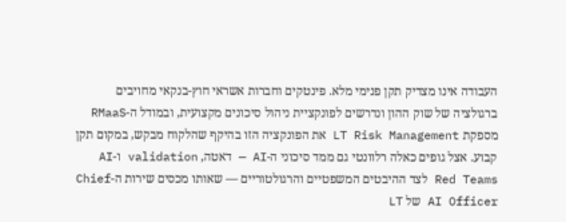העבודה אינו מצדיק תקן פנימי מלא. פינטקים וחברות אשראי חוץ-בנקאי מחויבים ברגולציה של שוק ההון ונדרשים לפונקציית ניהול סיכונים מקצועית, ובמודל ה-RMaaS מספקת LT Risk Management את הפונקציה הזו בהיקף שהלקוח מבקש, במקום תקן קבוע. אצל גופים כאלה רלוונטי גם ממד סיכוני ה-AI — דאטה, validation ו-AI Red Teams לצד ההיבטים המשפטיים והרגולטוריים — שאותו מכסים שירות ה-Chief AI Officer של LT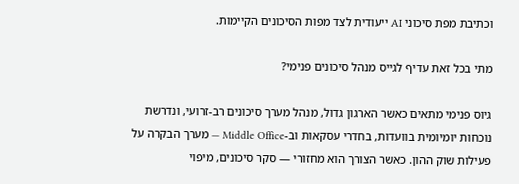וכתיבת מפת סיכוני AI ייעודית לצד מפות הסיכונים הקיימות.

מתי בכל זאת עדיף לגייס מנהל סיכונים פנימי?

גיוס פנימי מתאים כאשר הארגון גדול, מנהל מערך סיכונים רב-זרועי, ונדרשת נוכחות יומיומית בוועדות, בחדרי עסקאות וב-Middle Office — מערך הבקרה על פעילות שוק ההון. כאשר הצורך הוא מחזורי — סקר סיכונים, מיפוי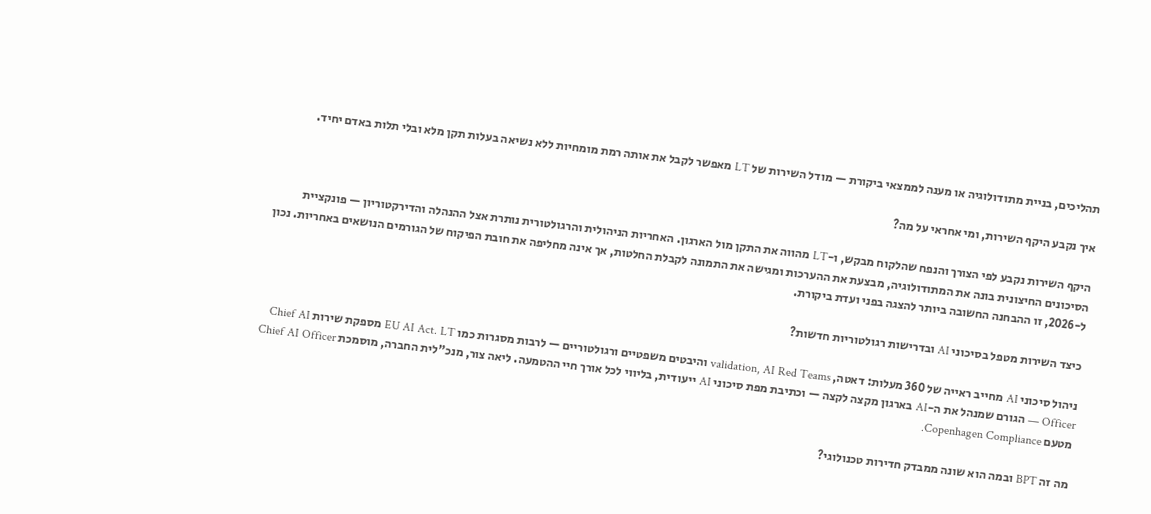תהליכים, בניית מתודולוגיה או מענה לממצאי ביקורת — מודל השירות של LT מאפשר לקבל את אותה רמת מומחיות ללא נשיאה בעלות תקן מלא ובלי תלות באדם יחיד.

איך נקבע היקף השירות, ומי אחראי על מה?

היקף השירות נקבע לפי הצורך והנפח שהלקוח מבקש, ו-LT מהווה את התקן מול הארגון. האחריות הניהולית והרגולטורית נותרת אצל ההנהלה והדירקטוריון — פונקציית הסיכונים החיצונית בונה את המתודולוגיה, מבצעת את ההערכות ומגישה את התמונה לקבלת החלטות, אך אינה מחליפה את חובת הפיקוח של הגורמים הנושאים באחריות. נכון ל-2026, זו ההבחנה החשובה ביותר להצגה בפני ועדת ביקורת.

כיצד השירות מטפל בסיכוני AI ובדרישות רגולטוריות חדשות?

ניהול סיכוני AI מחייב ראייה של 360 מעלות: דאטה, validation, AI Red Teams והיבטים משפטיים ורגולטוריים — לרבות מסגרות כמו EU AI Act. LT מספקת שירות Chief AI Officer — הגורם שמנהל את ה-AI בארגון מקצה לקצה — וכתיבת מפת סיכוני AI ייעודית, בליווי לכל אורך חיי ההטמעה. ליאה צור, מנכ"לית החברה, מוסמכת Chief AI Officer מטעם Copenhagen Compliance.

מה זה BPT ובמה הוא שונה ממבדק חדירות טכנולוגי?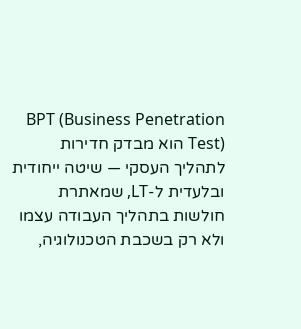BPT (Business Penetration Test) הוא מבדק חדירות לתהליך העסקי — שיטה ייחודית ובלעדית ל-LT, שמאתרת חולשות בתהליך העבודה עצמו ולא רק בשכבת הטכנולוגיה,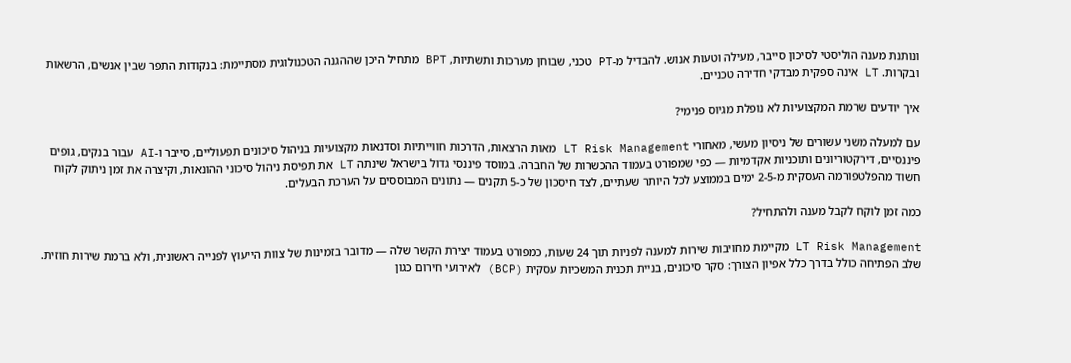ונותנת מענה הוליסטי לסיכון סייבר, מעילה וטעות אנוש. להבדיל מ-PT טכני, שבוחן מערכות ותשתיות, BPT מתחיל היכן שההגנה הטכנולוגית מסתיימת: בנקודות התפר שבין אנשים, הרשאות ובקרות. LT אינה ספקית מבדקי חדירה טכניים.

איך יודעים שרמת המקצועיות לא נופלת מגיוס פנימי?

עם למעלה משני עשורים של ניסיון מעשי, מאחורי LT Risk Management מאות הרצאות, הדרכות חווייתיות וסדנאות מקצועיות בניהול סיכונים תפעוליים, סייבר ו-AI עבור בנקים, גופים פיננסיים, דירקטוריונים ותוכניות אקדמיות — כפי שמפורט בעמוד ההכשרות של החברה. במוסד פיננסי גדול בישראל שינתה LT את תפיסת ניהול סיכוני ההונאות, וקיצרה את זמן ניתוק לקוח חשוד מהפלטפורמה העסקית מ-2-5 ימים בממוצע לכל היותר שעתיים, לצד חיסכון של כ-5 תקנים — נתונים המבוססים על הערכת הבעלים.

כמה זמן לוקח לקבל מענה ולהתחיל?

LT Risk Management מקיימת מחויבות שירות למענה לפניות תוך 24 שעות, כמפורט בעמוד יצירת הקשר שלה — מדובר בזמינות של צוות הייעוץ לפנייה ראשונית, ולא ברמת שירות חוזית. שלב הפתיחה כולל בדרך כלל אפיון הצורך: סקר סיכונים, בניית תכנית המשכיות עסקית (BCP) לאירועי חירום כגון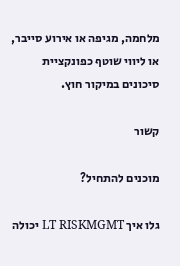מלחמה, מגיפה או אירוע סייבר, או ליווי שוטף כפונקציית סיכונים במיקור חוץ.

קשור

מוכנים להתחיל?

גלו איך LT RISKMGMT יכולה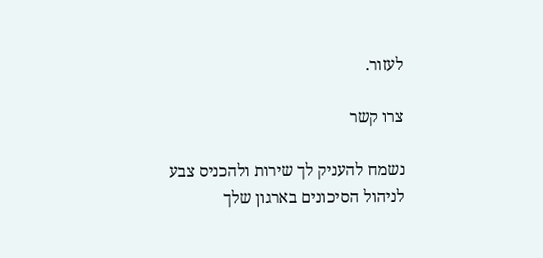לעזור.

צרו קשר

נשמח להעניק לך שירות ולהכניס צבע לניהול הסיכונים בארגון שלך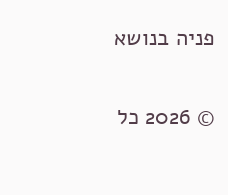פניה בנושא

© 2026 כל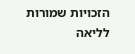הזכויות שמורות לליאה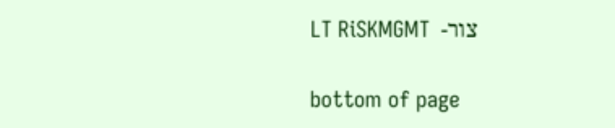צור-  LT RiSKMGMT

bottom of page